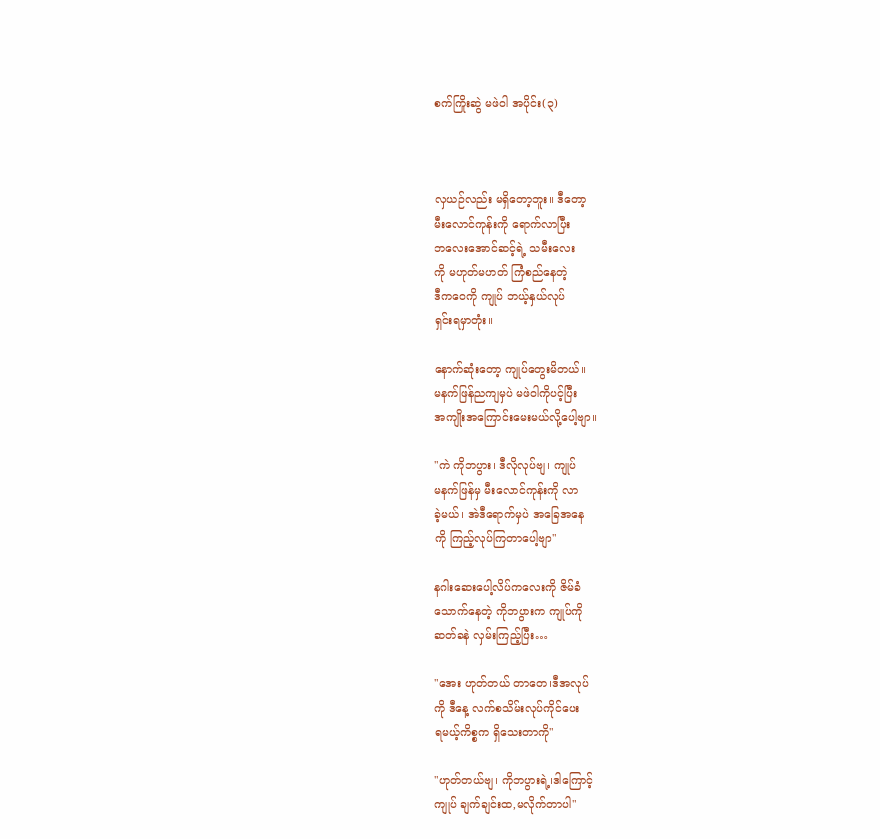စက်ကြိုးဆွဲ မဖဲဝါ အပိုင်း(၃)



လှယဉ်လည်း မရှိတော့ဘူး။ ဒီတော့
မီးလောင်ကုန်းကို ရောက်လာပြီး
ဘလေးအောင်ဆင့်ရဲ့ သမီးလေး
ကို မဟုတ်မဟတ် ကြံစည်နေတဲ့
ဒီကဝေကို ကျုပ် ဘယ့်နှယ်လုပ်
ရှင်းရမှာတုံး။

နောက်ဆုံးတော့ ကျုပ်တွေးမိတယ်။
မနက်ဖြန်ညကျမှပဲ မဖဲဝါကိုပင့်ပြီး
အကျိုးအကြောင်းမေးမယ်လို့ပေါ့ဗျာ။

"ကဲ ကိုဘပွား၊ ဒီလိုလုပ်ဗျ၊ ကျုပ်
မနက်ဖြန်မှ မီးလောင်ကုန်းကို လာ
ခဲ့မယ်၊ အဲဒီရောက်မှပဲ အခြေအနေ
ကို ကြည့်လုပ်ကြတာပေါ့ဗျာ"

နဂါးဆေးပေါ့လိပ်ကလေးကို ဇိမ်ခံ
သောက်နေတဲ့ ကိုဘပွားက ကျုပ်ကို
ဆတ်ခနဲ လှမ်းကြည့်ပြီး…

"အေး ဟုတ်တယ် တာတေ၊ဒီအလုပ်
ကို ဒီနေ့ လက်စသိမ်းလုပ်ကိုင်ပေး
ရမယ့်ကိစ္စက ရှိသေးတာကို"

"ဟုတ်တယ်ဗျ၊ ကိုဘပွားရဲ့၊ဒါကြောင့်
ကျုပ် ချက်ချင်းထ,မလိုက်တာပါ"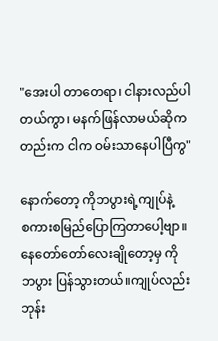"အေးပါ တာတေရာ၊ ငါနားလည်ပါ
တယ်ကွာ၊ မနက်ဖြန်လာမယ်ဆိုက
တည်းက ငါက ဝမ်းသာနေပါပြီကွ"

နောက်တော့ ကိုဘပွားရဲ့ကျုပ်နဲ့
စကားစမြည်ပြောကြတာပေါ့ဗျာ။
နေတော်တော်လေးချိုတော့မှ ကို
ဘပွား ပြန်သွားတယ်။ကျုပ်လည်း
ဘုန်း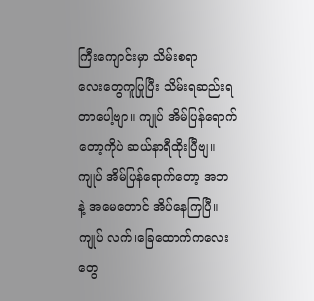ကြီးကျောင်းမှာ သိမ်းစရာ
လေးတွေကူပြုပြီး သိမ်းရဆည်းရ
တာပေါ့ဗျာ။ ကျုပ် အိမ်ပြန်ရောက်
တော့ကိုပဲ ဆယ်နာရီထိုးပြီဗျ။
ကျုပ် အိမ်ပြန်ရောက်တော့ အဘ
နဲ့ အမေတောင် အိပ်နေကြပြီ။
ကျုပ် လက်၊ခြေထောက်ကလေး
တွေ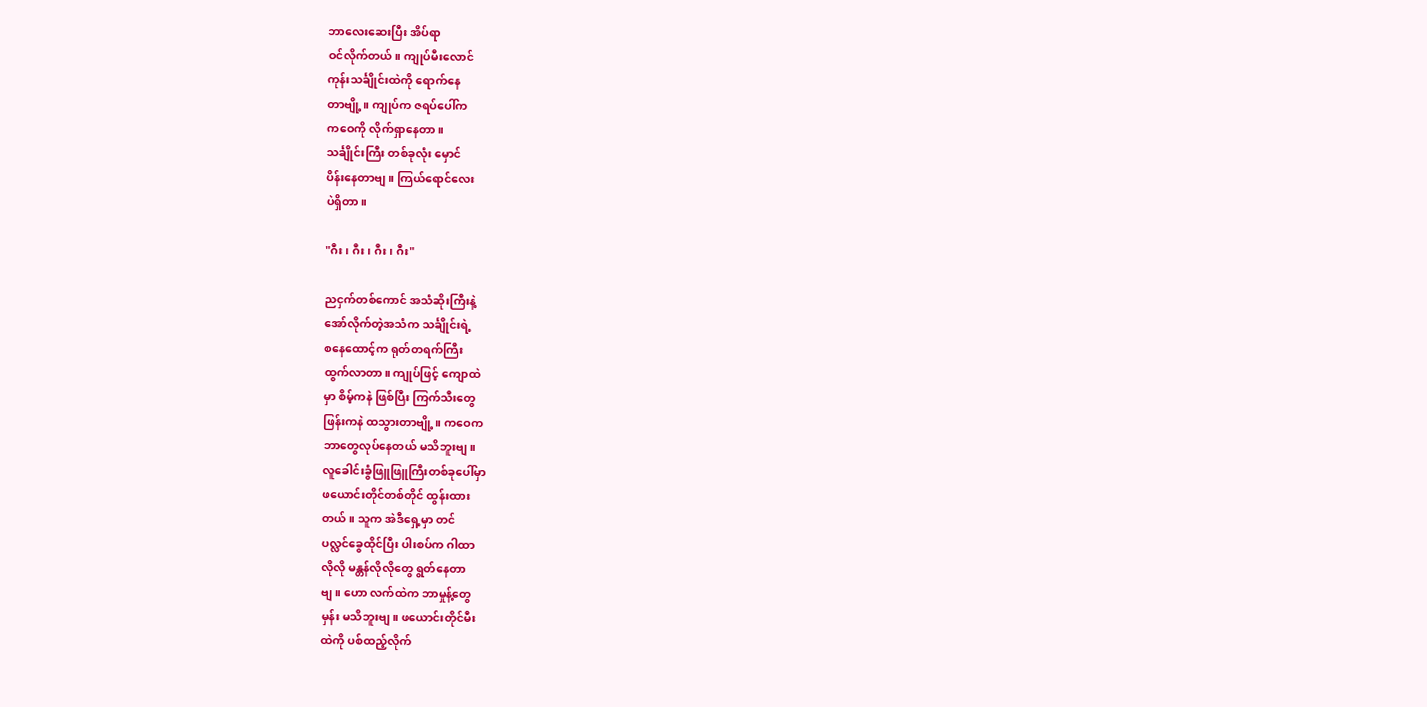ဘာလေးဆေးပြီး အိပ်ရာ
ဝင်လိုက်တယ်။ ကျုပ်မီးလောင်
ကုန်းသင်္ချိုင်းထဲကို ရောက်နေ
တာဗျို့။ ကျုပ်က ဇရပ်ပေါ်က
ကဝေကို လိုက်ရှာနေတာ။
သင်္ချိုင်းကြီး တစ်ခုလုံး မှောင်
ပိန်းနေတာဗျ။ ကြယ်ရောင်လေး
ပဲရှိတာ။

"ဂီး၊ ဂီး၊ ဂီး၊ ဂီး"

ညငှက်တစ်ကောင် အသံဆိုးကြီးနဲ့
အော်လိုက်တဲ့အသံက သင်္ချိုင်းရဲ့
စနေထောင့်က ရုတ်တရက်ကြီး
ထွက်လာတာ။ ကျုပ်ဖြင့် ကျောထဲ
မှာ စိမ့်ကနဲ ဖြစ်ပြီး ကြက်သီးတွေ
ဖြန်းကနဲ ထသွားတာဗျို့။ ကဝေက
ဘာတွေလုပ်နေတယ် မသိဘူးဗျ။
လူခေါင်းခွံဖြူဖြူကြီးတစ်ခုပေါ်မှာ
ဖယောင်းတိုင်တစ်တိုင် ထွန်းထား
တယ်။ သူက အဲဒီရှေ့မှာ တင်
ပလ္လင်ခွေထိုင်ပြီး ပါးစပ်က ဂါထာ
လိုလို မန္တန်လိုလိုတွေ ရွတ်နေတာ
ဗျ။ ဟော လက်ထဲက ဘာမှုန့်တွေ
မှန်း မသိဘူးဗျ။ ဖယောင်းတိုင်မီး
ထဲကို ပစ်ထည့်လိုက်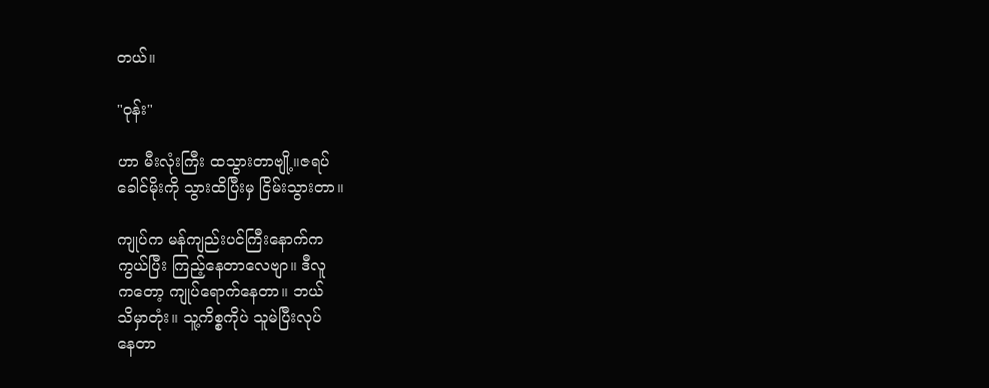တယ်။

"ဝုန်း"

ဟာ မီးလုံးကြီး ထသွားတာဗျို့။ဇရပ်
ခေါင်မိုးကို သွားထိပြီးမှ ငြိမ်းသွားတာ။

ကျုပ်က မန်ကျည်းပင်ကြီးနောက်က
ကွယ်ပြီး ကြည့်နေတာလေဗျာ။ ဒီလူ
ကတော့ ကျုပ်ရောက်နေတာ။ ဘယ်
သိမှာတုံး။ သူ့ကိစ္စကိုပဲ သူမဲပြီးလုပ်
နေတာ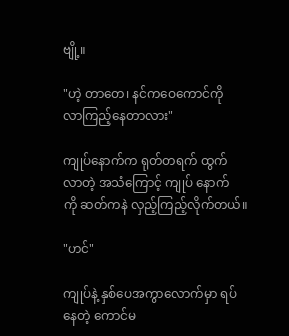ဗျို့။

"ဟဲ့ တာတေ၊ နင်ကဝေကောင်ကို
လာကြည့်နေတာလား"

ကျုပ်နောက်က ရုတ်တရက် ထွက်
လာတဲ့ အသံကြောင့် ကျုပ် နောက်
ကို ဆတ်ကနဲ လှည့်ကြည့်လိုက်တယ်။

"ဟင်"

ကျုပ်နဲ့ နှစ်ပေအကွာလောက်မှာ ရပ်
နေတဲ့ ကောင်မ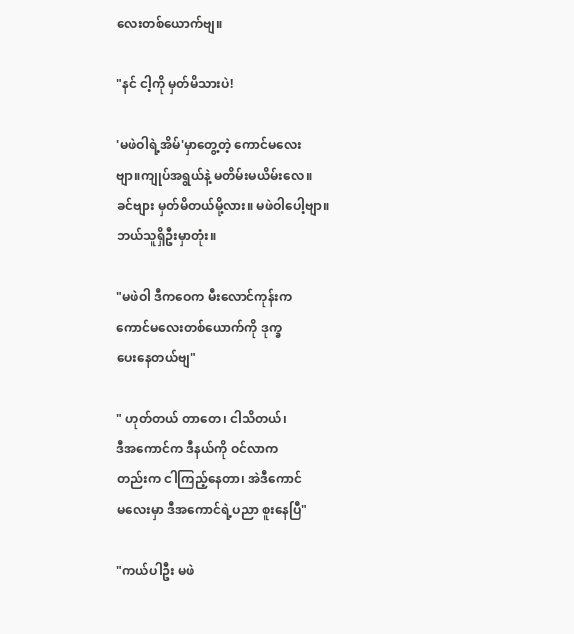လေးတစ်ယောက်ဗျ။

"နင် ငါ့ကို မှတ်မိသားပဲ!

'မဖဲဝါရဲ့အိမ်'မှာတွေ့တဲ့ ကောင်မလေး
ဗျာ။ကျုပ်အရွယ်နဲ့ မတိမ်းမယိမ်းလေ။
ခင်ဗျား မှတ်မိတယ်မို့လား။ မဖဲဝါပေါ့ဗျာ။
ဘယ်သူရှိဦးမှာတုံး။

"မဖဲဝါ ဒီကဝေက မီးလောင်ကုန်းက
ကောင်မလေးတစ်ယောက်ကို ဒုက္ခ
ပေးနေတယ်ဗျ"

" ဟုတ်တယ် တာတေ၊ ငါသိတယ်၊
ဒီအကောင်က ဒီနယ်ကို ဝင်လာက
တည်းက ငါကြည့်နေတာ၊ အဲဒီကောင်
မလေးမှာ ဒီအကောင်ရဲ့ပညာ စူးနေပြီ"

"ကယ်ပါဦး မဖဲ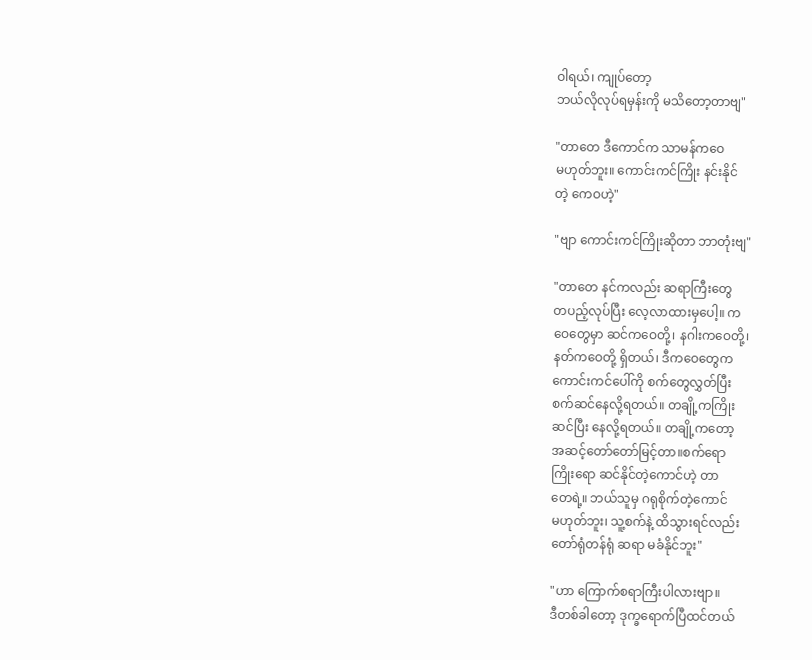ဝါရယ်၊ ကျုပ်တော့
ဘယ်လိုလုပ်ရမှန်းကို မသိတော့တာဗျ"

"တာတေ ဒီကောင်က သာမန်ကဝေ
မဟုတ်ဘူး။ ကောင်းကင်ကြိုး နင်းနိုင်
တဲ့ ကေဝဟဲ့"

"ဗျာ ကောင်းကင်ကြိုးဆိုတာ ဘာတုံးဗျ"

"တာတေ နင်ကလည်း ဆရာကြီးတွေ
တပည့်လုပ်ပြီး လေ့လာထားမှပေါ့။ က
ဝေတွေမှာ ဆင်ကဝေတို့၊ နဂါးကဝေတို့၊
နတ်ကဝေတို့ ရှိတယ်၊ ဒီကဝေတွေက
ကောင်းကင်ပေါ်ကို စက်တွေလွှတ်ပြီး
စက်ဆင်နေလို့ရတယ်။ တချို့ကကြိုး
ဆင်ပြီး နေလို့ရတယ်။ တချို့ကတော့
အဆင့်တော်တော်မြင့်တာ။စက်ရော
ကြိုးရော ဆင်နိုင်တဲ့ကောင်ဟဲ့ တာ
တေရဲ့။ ဘယ်သူမှ ဂရုစိုက်တဲ့ကောင်
မဟုတ်ဘူး၊ သူ့စက်နဲ့ ထိသွားရင်လည်း
တော်ရုံတန်ရုံ ဆရာ မခံနိုင်ဘူး"

"ဟာ ကြောက်စရာကြီးပါလားဗျာ။
ဒီတစ်ခါတော့ ဒုက္ခရောက်ပြီထင်တယ်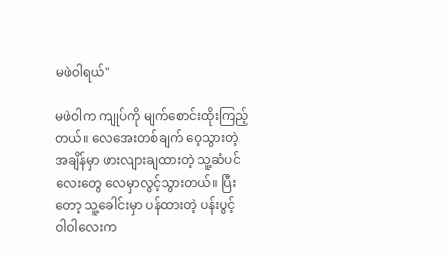မဖဲဝါရယ်"

မဖဲဝါက ကျုပ်ကို မျက်စောင်းထိုးကြည့်
တယ်။ လေအေးတစ်ချက် ဝေ့သွားတဲ့
အချိန်မှာ ဖားလျားချထားတဲ့ သူ့ဆံပင်
လေးတွေ လေမှာလွင့်သွားတယ်။ ပြီး
တော့ သူ့ခေါင်းမှာ ပန်ထားတဲ့ ပန်းပွင့်
ဝါဝါလေးက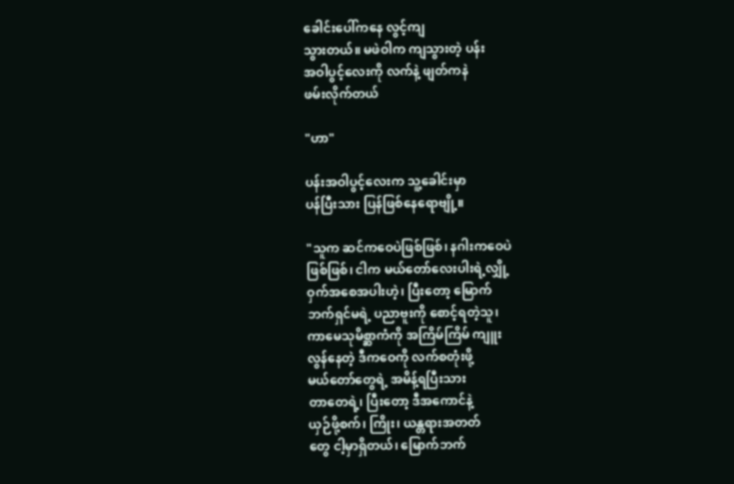ခေါင်းပေါ်ကနေ လွင့်ကျ
သွားတယ်။ မဖဲဝါက ကျသွားတဲ့ ပန်း
အဝါပွင့်လေးကို လက်နဲ့ ဖျတ်ကနဲ
ဖမ်းလိုက်တယ်

"ဟာ"

ပန်းအဝါပွင့်လေးက သူ့ခေါင်းမှာ
ပန်ပြီးသား ပြန်ဖြစ်နေရောဗျို့။

"သူက ဆင်ကဝေပဲဖြစ်ဖြစ်၊ နဂါးကဝေပဲ
ဖြစ်ဖြစ်၊ ငါက မယ်တော်လေးပါးရဲ့လျှို့
ဝှက်အစေအပါးဟဲ့၊ ပြီးတော့ မြောက်
ဘက်ရှင်မရဲ့ ပညာဗူးကို စောင့်ရတဲ့သူ၊
ကာမေသုမိစ္ဆာကံကို အကြိမ်ကြိမ် ကျူး
လွန်နေတဲ့ ဒီကဝေကို လက်စတုံးဖို့
မယ်တော်တွေရဲ့ အမိန့်ရပြီးသား
တာတေရဲ့၊ ပြီးတော့ ဒီအကောင်နဲ့
ယှဉ်ဖို့စက်၊ ကြိုး၊ ယန္တရားအတတ်
တွေ ငါ့မှာရှိတယ်၊ မြောက်ဘက်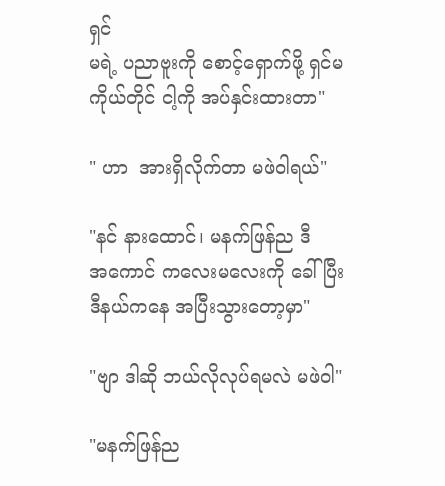ရှင်
မရဲ့ ပညာဗူးကို စောင့်ရှောက်ဖို့ ရှင်မ
ကိုယ်တိုင် ငါ့ကို အပ်နှင်းထားတာ"

" ဟာ  အားရှိလိုက်တာ မဖဲဝါရယ်"

"နင် နားထောင်၊ မနက်ဖြန်ည ဒီ
အကောင် ကလေးမလေးကို ခေါ်ပြီး
ဒီနယ်ကနေ အပြီးသွားတော့မှာ"

"ဗျာ ဒါဆို ဘယ်လိုလုပ်ရမလဲ မဖဲဝါ"

"မနက်ဖြန်ည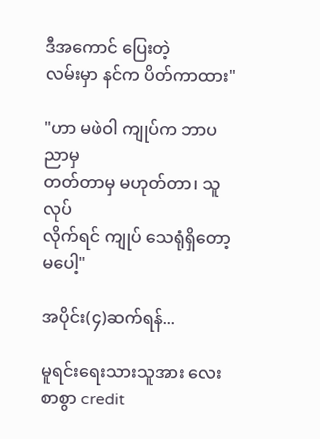ဒီအကောင် ပြေးတဲ့
လမ်းမှာ နင်က ပိတ်ကာထား"

"ဟာ မဖဲဝါ ကျုပ်က ဘာပညာမှ
တတ်တာမှ မဟုတ်တာ၊ သူလုပ်
လိုက်ရင် ကျုပ် သေရုံရှိတော့မပေါ့"

အပိုင်း(၄)ဆက်ရန်...

မူရင်းရေးသားသူအား လေးစာစွာ credit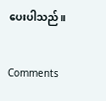ပေးပါသည်။

Comments